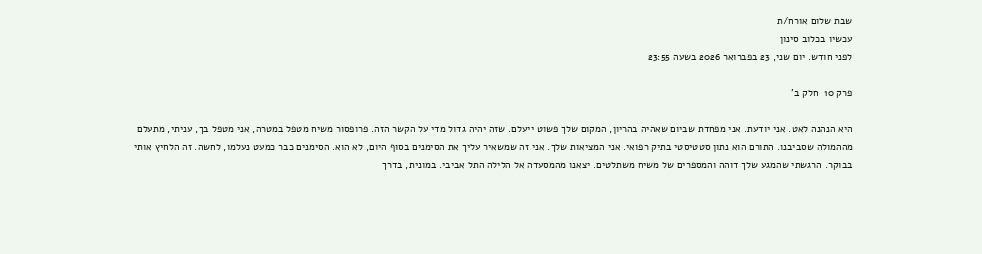שבת שלום אורח/ת
עכשיו בכלוב סינון
לפני חודש. יום שני, 23 בפברואר 2026 בשעה 23:55

פרק 10  חלק ב'

היא הנהנה לאט. אני יודעת. אני מפחדת שביום שאהיה בהריון, המקום שלך פשוט ייעלם. שזה יהיה גדול מדי על הקשר הזה. פרופסור משיח מטפל במטרה, אני מטפל בך, עניתי, מתעלם מההמולה שסביבנו. התורם הוא נתון סטטיסטי בתיק רפואי. אני המציאות שלך. אני זה שמשאיר עליך את הסימנים בסוף היום, לא הוא. הסימנים כבר כמעט נעלמו, לחשה. זה הלחיץ אותי בבוקר. הרגשתי שהמגע שלך דוהה והמספרים של משיח משתלטים. יצאנו מהמסעדה אל הלילה התל אביבי. במונית, בדרך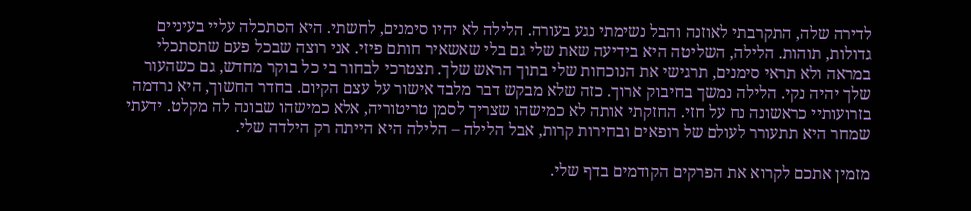לדירה שלה, התקרבתי לאוזנה והבל נשימתי נגע בעורה. הלילה לא יהיו סימנים, לחשתי. היא הסתכלה עליי בעיניים גדולות, תוהות. הלילה, השליטה היא בידיעה שאת שלי גם בלי שאשאיר חותם פיזי. אני רוצה שבכל פעם שתסתכלי במראה ולא תראי סימנים, תרגישי את הנוכחות שלי בתוך הראש שלך. תצטרכי לבחור בי כל בוקר מחדש, גם כשהעור שלך יהיה נקי. הלילה נמשך בחיבוק ארוך. כזה שלא מבקש דבר מלבד אישור על עצם הקיום. בחדר החשוך, היא נרדמה בזרועותיי כראשונה נח על חזי. החזקתי אותה לא כמישהו שצריך לסמן טריטוריה, אלא כמישהו שבונה לה מקלט. ידעתי שמחר היא תתעורר לעולם של רופאים ובחירות קרות, אבל הלילה – הלילה היא הייתה רק הילדה שלי.

מזמין אתכם לקרוא את הפרקים הקודמים בדף שלי.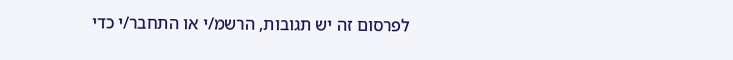לפרסום זה יש תגובות, הרשמ/י או התחבר/י כדי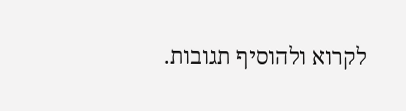לקרוא ולהוסיף תגובות.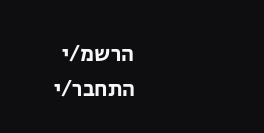הרשמ/י התחבר/י